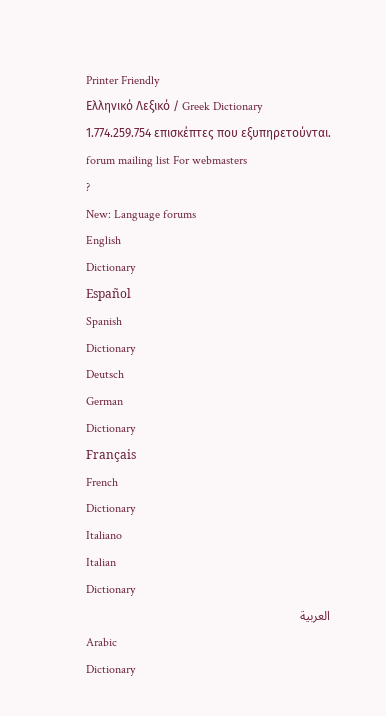Printer Friendly
Ελληνικό Λεξικό / Greek Dictionary
1.774.259.754 επισκέπτες που εξυπηρετούνται.
forum mailing list For webmasters
?
New: Language forums
English
Dictionary
Español
Spanish
Dictionary
Deutsch
German
Dictionary
Français
French
Dictionary
Italiano
Italian
Dictionary
العربية
Arabic
Dictionary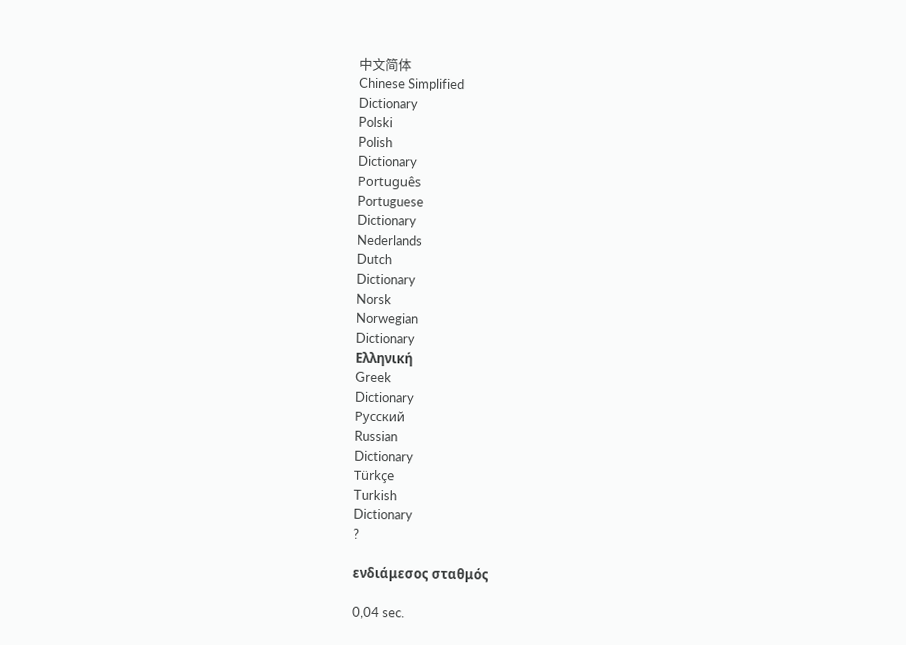中文简体
Chinese Simplified
Dictionary
Polski
Polish
Dictionary
Português
Portuguese
Dictionary
Nederlands
Dutch
Dictionary
Norsk
Norwegian
Dictionary
Ελληνική
Greek
Dictionary
Русский
Russian
Dictionary
Türkçe
Turkish
Dictionary
?

ενδιάμεσος σταθμός

0,04 sec.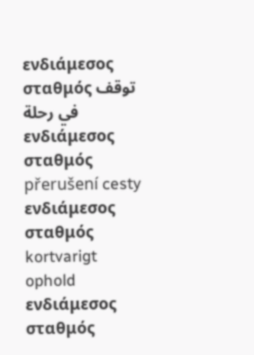ενδιάμεσος σταθμός توقف في رحلة
ενδιάμεσος σταθμός přerušení cesty
ενδιάμεσος σταθμός kortvarigt ophold
ενδιάμεσος σταθμός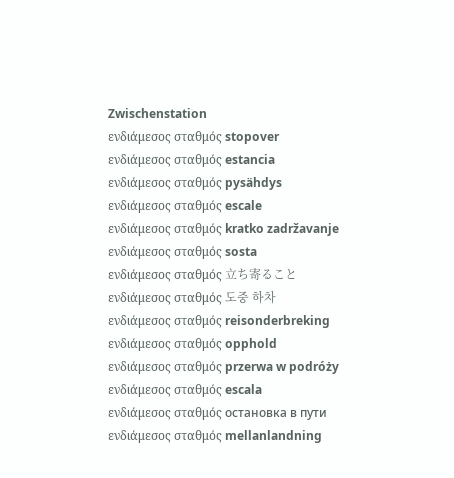Zwischenstation
ενδιάμεσος σταθμός stopover
ενδιάμεσος σταθμός estancia
ενδιάμεσος σταθμός pysähdys
ενδιάμεσος σταθμός escale
ενδιάμεσος σταθμός kratko zadržavanje
ενδιάμεσος σταθμός sosta
ενδιάμεσος σταθμός 立ち寄ること
ενδιάμεσος σταθμός 도중 하차
ενδιάμεσος σταθμός reisonderbreking
ενδιάμεσος σταθμός opphold
ενδιάμεσος σταθμός przerwa w podróży
ενδιάμεσος σταθμός escala
ενδιάμεσος σταθμός остановка в пути
ενδιάμεσος σταθμός mellanlandning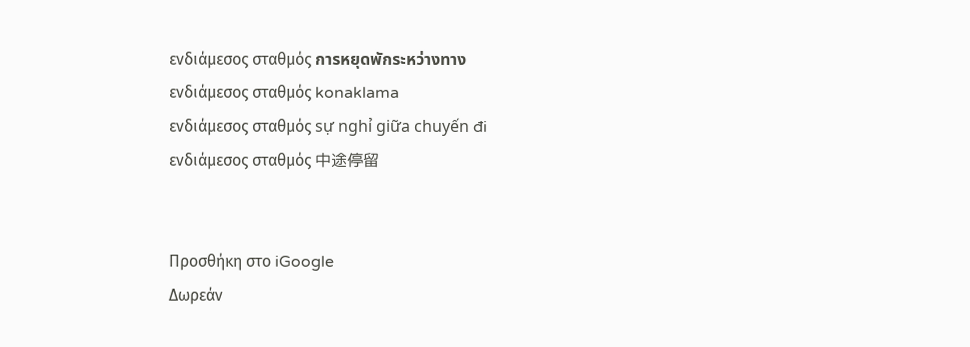ενδιάμεσος σταθμός การหยุดพักระหว่างทาง
ενδιάμεσος σταθμός konaklama
ενδιάμεσος σταθμός sự nghỉ giữa chuyến đi
ενδιάμεσος σταθμός 中途停留


Προσθήκη στο iGoogle
Δωρεάν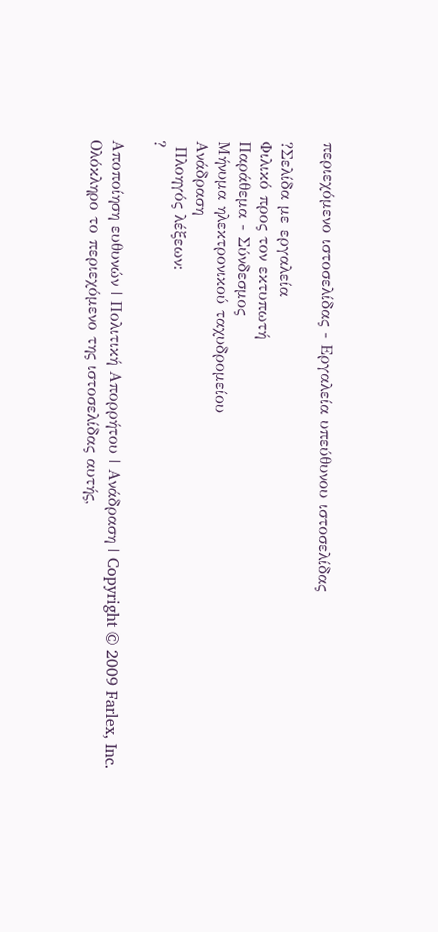περιεχόμενο ιστοσελίδας - Εργαλεία υπεύθυνου ιστοσελίδας

?Σελίδα με εργαλεία
Φιλικό προς τον εκτυπωτή
Παράθεμα - Σύνδεσμος
Μήνυμα ηλεκτρονικού ταχυδρομείου
Ανάδραση
 Πλοηγός λέξεων:
?

Αποποίηση ευθυνών | Πολιτική Απορρήτου | Ανάδραση | Copyright © 2009 Farlex, Inc.
Ολόκληρο το περιεχόμενο της ιστοσελίδας αυτής,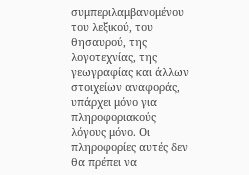συμπεριλαμβανομένου του λεξικού, του θησαυρού, της λογοτεχνίας, της γεωγραφίας και άλλων στοιχείων αναφοράς, υπάρχει μόνο για πληροφοριακούς λόγους μόνο. Οι πληροφορίες αυτές δεν θα πρέπει να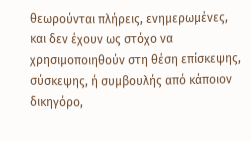θεωρούνται πλήρεις, ενημερωμένες, και δεν έχουν ως στόχο να χρησιμοποιηθούν στη θέση επίσκεψης, σύσκεψης, ή συμβουλής από κάποιον δικηγόρο,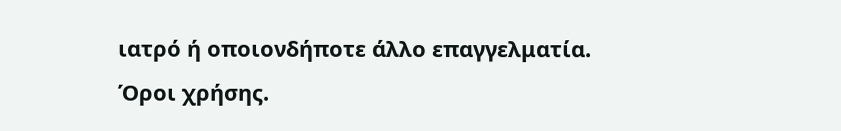ιατρό ή οποιονδήποτε άλλο επαγγελματία. Όροι χρήσης.